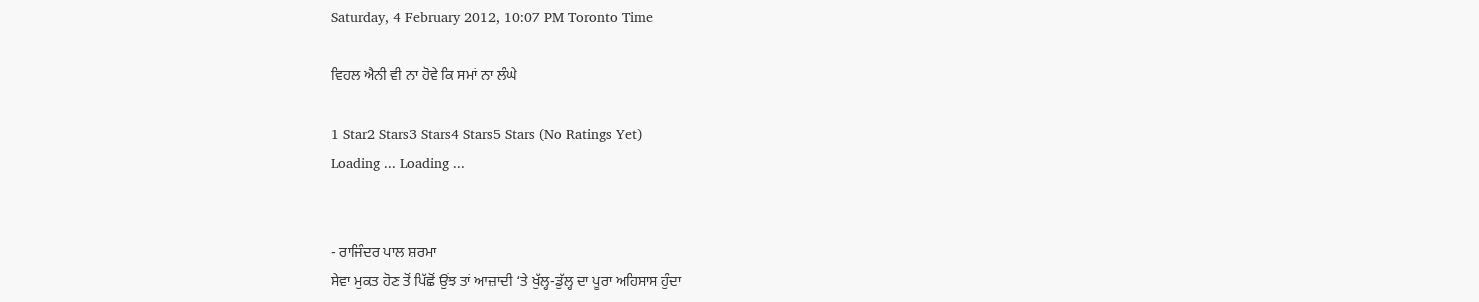Saturday, 4 February 2012, 10:07 PM Toronto Time

ਵਿਹਲ ਐਨੀ ਵੀ ਨਾ ਹੋਵੇ ਕਿ ਸਮਾਂ ਨਾ ਲੰਘੇ

1 Star2 Stars3 Stars4 Stars5 Stars (No Ratings Yet)
Loading ... Loading ...


- ਰਾਜਿੰਦਰ ਪਾਲ ਸ਼ਰਮਾ
ਸੇਵਾ ਮੁਕਤ ਹੋਣ ਤੋਂ ਪਿੱਛੋਂ ਉਂਝ ਤਾਂ ਆਜ਼ਾਦੀ ‘ਤੇ ਖੁੱਲ੍ਹ-ਡੁੱਲ੍ਹ ਦਾ ਪੂਰਾ ਅਹਿਸਾਸ ਹੁੰਦਾ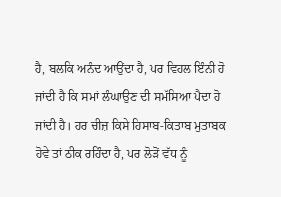ਹੈ, ਬਲਕਿ ਅਨੰਦ ਆਉਂਦਾ ਹੈ, ਪਰ ਵਿਹਲ ਇੰਨੀ ਹੋ ਜਾਂਦੀ ਹੈ ਕਿ ਸਮਾਂ ਲੰਘਾਉਣ ਦੀ ਸਮੱਸਿਆ ਪੈਦਾ ਹੋ ਜਾਂਦੀ ਹੈ। ਹਰ ਚੀਜ਼ ਕਿਸੇ ਹਿਸਾਬ-ਕਿਤਾਬ ਮੁਤਾਬਕ ਹੋਵੇ ਤਾਂ ਠੀਕ ਰਹਿੰਦਾ ਹੈ, ਪਰ ਲੋੜੋਂ ਵੱਧ ਨੂੰ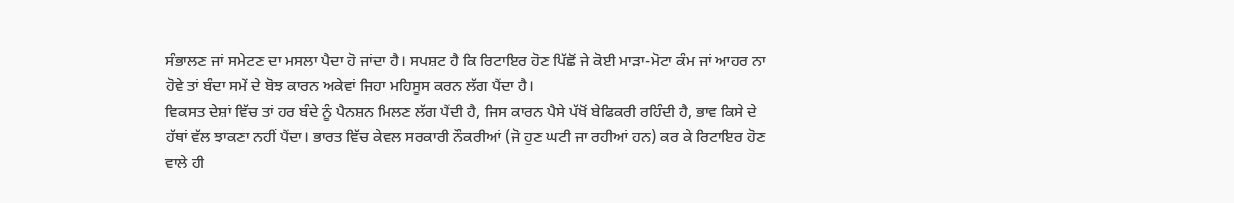ਸੰਭਾਲਣ ਜਾਂ ਸਮੇਟਣ ਦਾ ਮਸਲਾ ਪੈਦਾ ਹੋ ਜਾਂਦਾ ਹੈ। ਸਪਸ਼ਟ ਹੈ ਕਿ ਰਿਟਾਇਰ ਹੋਣ ਪਿੱਛੋਂ ਜੇ ਕੋਈ ਮਾੜਾ-ਮੋਟਾ ਕੰਮ ਜਾਂ ਆਹਰ ਨਾ ਹੋਵੇ ਤਾਂ ਬੰਦਾ ਸਮੇਂ ਦੇ ਬੋਝ ਕਾਰਨ ਅਕੇਵਾਂ ਜਿਹਾ ਮਹਿਸੂਸ ਕਰਨ ਲੱਗ ਪੈਂਦਾ ਹੈ।
ਵਿਕਸਤ ਦੇਸ਼ਾਂ ਵਿੱਚ ਤਾਂ ਹਰ ਬੰਦੇ ਨੂੰ ਪੈਨਸ਼ਨ ਮਿਲਣ ਲੱਗ ਪੈਂਦੀ ਹੈ, ਜਿਸ ਕਾਰਨ ਪੈਸੇ ਪੱਖੋਂ ਬੇਫਿਕਰੀ ਰਹਿੰਦੀ ਹੈ, ਭਾਵ ਕਿਸੇ ਦੇ ਹੱਥਾਂ ਵੱਲ ਝਾਕਣਾ ਨਹੀਂ ਪੈਂਦਾ। ਭਾਰਤ ਵਿੱਚ ਕੇਵਲ ਸਰਕਾਰੀ ਨੌਕਰੀਆਂ (ਜੋ ਹੁਣ ਘਟੀ ਜਾ ਰਹੀਆਂ ਹਨ) ਕਰ ਕੇ ਰਿਟਾਇਰ ਹੋਣ ਵਾਲੇ ਹੀ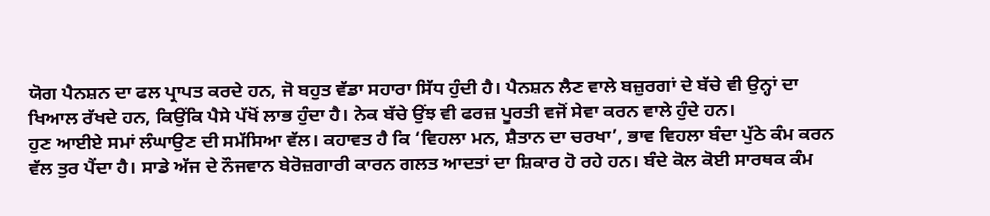ਯੋਗ ਪੈਨਸ਼ਨ ਦਾ ਫਲ ਪ੍ਰਾਪਤ ਕਰਦੇ ਹਨ, ਜੋ ਬਹੁਤ ਵੱਡਾ ਸਹਾਰਾ ਸਿੱਧ ਹੁੰਦੀ ਹੈ। ਪੈਨਸ਼ਨ ਲੈਣ ਵਾਲੇ ਬਜ਼ੁਰਗਾਂ ਦੇ ਬੱਚੇ ਵੀ ਉਨ੍ਹਾਂ ਦਾ ਖਿਆਲ ਰੱਖਦੇ ਹਨ, ਕਿਉਂਕਿ ਪੈਸੇ ਪੱਖੋਂ ਲਾਭ ਹੁੰਦਾ ਹੈ। ਨੇਕ ਬੱਚੇ ਉਂਝ ਵੀ ਫਰਜ਼ ਪੂਰਤੀ ਵਜੋਂ ਸੇਵਾ ਕਰਨ ਵਾਲੇ ਹੁੰਦੇ ਹਨ।
ਹੁਣ ਆਈਏ ਸਮਾਂ ਲੰਘਾਉਣ ਦੀ ਸਮੱਸਿਆ ਵੱਲ। ਕਹਾਵਤ ਹੈ ਕਿ ‘ਵਿਹਲਾ ਮਨ, ਸ਼ੈਤਾਨ ਦਾ ਚਰਖਾ’, ਭਾਵ ਵਿਹਲਾ ਬੰਦਾ ਪੁੱਠੇ ਕੰਮ ਕਰਨ ਵੱਲ ਤੁਰ ਪੈਂਦਾ ਹੈ। ਸਾਡੇ ਅੱਜ ਦੇ ਨੌਜਵਾਨ ਬੇਰੋਜ਼ਗਾਰੀ ਕਾਰਨ ਗਲਤ ਆਦਤਾਂ ਦਾ ਸ਼ਿਕਾਰ ਹੋ ਰਹੇ ਹਨ। ਬੰਦੇ ਕੋਲ ਕੋਈ ਸਾਰਥਕ ਕੰਮ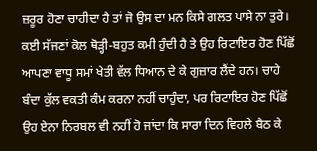ਜ਼ਰੂਰ ਹੋਣਾ ਚਾਹੀਦਾ ਹੈ ਤਾਂ ਜੋ ਉਸ ਦਾ ਮਨ ਕਿਸੇ ਗਲਤ ਪਾਸੇ ਨਾ ਤੁਰੇ। ਕਈ ਸੱਜਣਾਂ ਕੋਲ ਥੋੜ੍ਹੀ-ਬਹੁਤ ਕਮੀ ਹੁੰਦੀ ਹੈ ਤੇ ਉਹ ਰਿਟਾਇਰ ਹੋਣ ਪਿੱਛੋਂ ਆਪਣਾ ਵਾਧੂ ਸਮਾਂ ਖੇਤੀ ਵੱਲ ਧਿਆਨ ਦੇ ਕੇ ਗੁਜ਼ਾਰ ਲੈਂਦੇ ਹਨ। ਚਾਹੇ ਬੰਦਾ ਕੁੱਲ ਵਕਤੀ ਕੰਮ ਕਰਨਾ ਨਹੀਂ ਚਾਹੁੰਦਾ, ਪਰ ਰਿਟਾਇਰ ਹੋਣ ਪਿੱਛੋਂ ਉਹ ਏਨਾ ਨਿਰਬਲ ਵੀ ਨਹੀਂ ਹੋ ਜਾਂਦਾ ਕਿ ਸਾਰਾ ਦਿਨ ਵਿਹਲੇ ਬੈਠ ਕੇ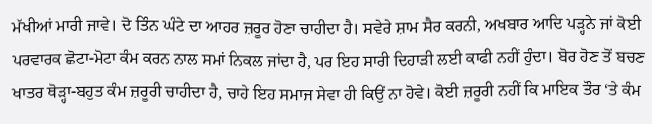ਮੱਖੀਆਂ ਮਾਰੀ ਜਾਵੇ। ਦੋ ਤਿੰਨ ਘੰਟੇ ਦਾ ਆਹਰ ਜ਼ਰੂਰ ਹੋਣਾ ਚਾਹੀਦਾ ਹੈ। ਸਵੇਰੇ ਸ਼ਾਮ ਸੈਰ ਕਰਨੀ, ਅਖਬਾਰ ਆਦਿ ਪੜ੍ਹਨੇ ਜਾਂ ਕੋਈ ਪਰਵਾਰਕ ਛੋਟਾ-ਮੋਟਾ ਕੰਮ ਕਰਨ ਨਾਲ ਸਮਾਂ ਨਿਕਲ ਜਾਂਦਾ ਹੈ, ਪਰ ਇਹ ਸਾਰੀ ਦਿਹਾੜੀ ਲਈ ਕਾਫੀ ਨਹੀਂ ਹੁੰਦਾ। ਬੋਰ ਹੋਣ ਤੋਂ ਬਚਣ ਖਾਤਰ ਥੋੜ੍ਹਾ-ਬਹੁਤ ਕੰਮ ਜ਼ਰੂਰੀ ਚਾਹੀਦਾ ਹੈ, ਚਾਹੇ ਇਹ ਸਮਾਜ ਸੇਵਾ ਹੀ ਕਿਉਂ ਨਾ ਹੋਵੇ। ਕੋਈ ਜ਼ਰੂਰੀ ਨਹੀਂ ਕਿ ਮਾਇਕ ਤੌਰ ‘ਤੇ ਕੰਮ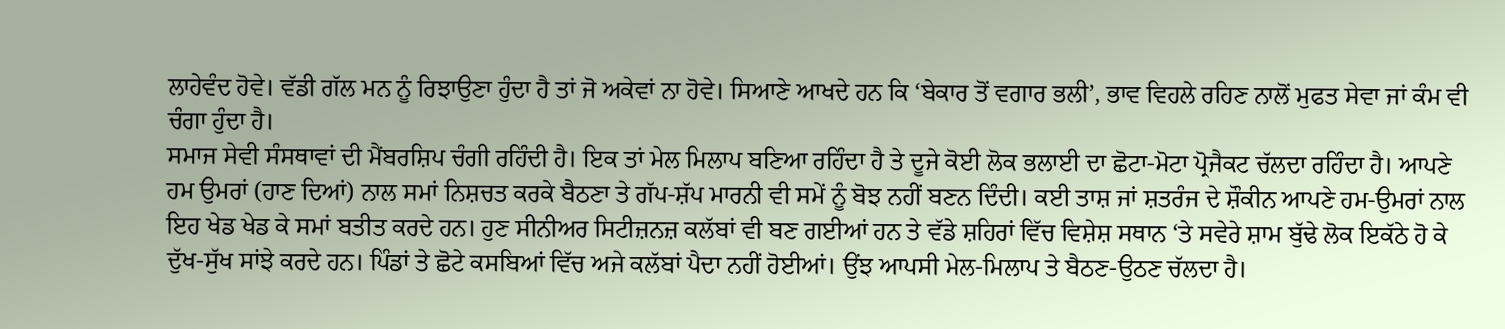ਲਾਹੇਵੰਦ ਹੋਵੇ। ਵੱਡੀ ਗੱਲ ਮਨ ਨੂੰ ਰਿਝਾਉਣਾ ਹੁੰਦਾ ਹੈ ਤਾਂ ਜੋ ਅਕੇਵਾਂ ਨਾ ਹੋਵੇ। ਸਿਆਣੇ ਆਖਦੇ ਹਨ ਕਿ ‘ਬੇਕਾਰ ਤੋਂ ਵਗਾਰ ਭਲੀ’, ਭਾਵ ਵਿਹਲੇ ਰਹਿਣ ਨਾਲੋਂ ਮੁਫਤ ਸੇਵਾ ਜਾਂ ਕੰਮ ਵੀ ਚੰਗਾ ਹੁੰਦਾ ਹੈ।
ਸਮਾਜ ਸੇਵੀ ਸੰਸਥਾਵਾਂ ਦੀ ਮੈਂਬਰਸ਼ਿਪ ਚੰਗੀ ਰਹਿੰਦੀ ਹੈ। ਇਕ ਤਾਂ ਮੇਲ ਮਿਲਾਪ ਬਣਿਆ ਰਹਿੰਦਾ ਹੈ ਤੇ ਦੂਜੇ ਕੋਈ ਲੋਕ ਭਲਾਈ ਦਾ ਛੋਟਾ-ਮੋਟਾ ਪ੍ਰੋਜੈਕਟ ਚੱਲਦਾ ਰਹਿੰਦਾ ਹੈ। ਆਪਣੇ ਹਮ ਉਮਰਾਂ (ਹਾਣ ਦਿਆਂ) ਨਾਲ ਸਮਾਂ ਨਿਸ਼ਚਤ ਕਰਕੇ ਬੈਠਣਾ ਤੇ ਗੱਪ-ਸ਼ੱਪ ਮਾਰਨੀ ਵੀ ਸਮੇਂ ਨੂੰ ਬੋਝ ਨਹੀਂ ਬਣਨ ਦਿੰਦੀ। ਕਈ ਤਾਸ਼ ਜਾਂ ਸ਼ਤਰੰਜ ਦੇ ਸ਼ੌਕੀਨ ਆਪਣੇ ਹਮ-ਉਮਰਾਂ ਨਾਲ ਇਹ ਖੇਡ ਖੇਡ ਕੇ ਸਮਾਂ ਬਤੀਤ ਕਰਦੇ ਹਨ। ਹੁਣ ਸੀਨੀਅਰ ਸਿਟੀਜ਼ਨਜ਼ ਕਲੱਬਾਂ ਵੀ ਬਣ ਗਈਆਂ ਹਨ ਤੇ ਵੱਡੇ ਸ਼ਹਿਰਾਂ ਵਿੱਚ ਵਿਸ਼ੇਸ਼ ਸਥਾਨ ‘ਤੇ ਸਵੇਰੇ ਸ਼ਾਮ ਬੁੱਢੇ ਲੋਕ ਇਕੱਠੇ ਹੋ ਕੇ ਦੁੱਖ-ਸੁੱਖ ਸਾਂਝੇ ਕਰਦੇ ਹਨ। ਪਿੰਡਾਂ ਤੇ ਛੋਟੇ ਕਸਬਿਆਂ ਵਿੱਚ ਅਜੇ ਕਲੱਬਾਂ ਪੈਦਾ ਨਹੀਂ ਹੋਈਆਂ। ਉਂਝ ਆਪਸੀ ਮੇਲ-ਮਿਲਾਪ ਤੇ ਬੈਠਣ-ਉਠਣ ਚੱਲਦਾ ਹੈ।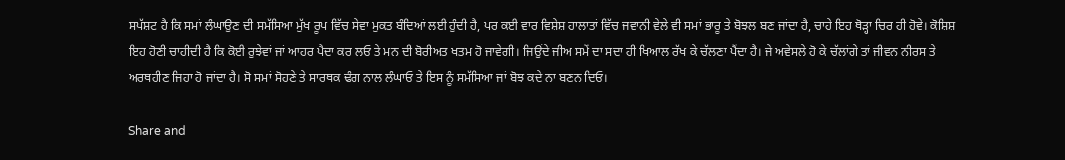ਸਪੱਸ਼ਟ ਹੈ ਕਿ ਸਮਾਂ ਲੰਘਾਉਣ ਦੀ ਸਮੱਸਿਆ ਮੁੱਖ ਰੂਪ ਵਿੱਚ ਸੇਵਾ ਮੁਕਤ ਬੰਦਿਆਂ ਲਈ ਹੁੰਦੀ ਹੈ, ਪਰ ਕਈ ਵਾਰ ਵਿਸ਼ੇਸ਼ ਹਾਲਾਤਾਂ ਵਿੱਚ ਜਵਾਨੀ ਵੇਲੇ ਵੀ ਸਮਾਂ ਭਾਰੂ ਤੇ ਬੋਝਲ ਬਣ ਜਾਂਦਾ ਹੈ, ਚਾਹੇ ਇਹ ਥੋੜ੍ਹਾ ਚਿਰ ਹੀ ਹੋਵੇ। ਕੋਸ਼ਿਸ਼ ਇਹ ਹੋਣੀ ਚਾਹੀਦੀ ਹੈ ਕਿ ਕੋਈ ਰੁਝੇਵਾਂ ਜਾਂ ਆਹਰ ਪੈਦਾ ਕਰ ਲਓ ਤੇ ਮਨ ਦੀ ਬੋਰੀਅਤ ਖਤਮ ਹੋ ਜਾਵੇਗੀ। ਜਿਉਂਦੇ ਜੀਅ ਸਮੇਂ ਦਾ ਸਦਾ ਹੀ ਖਿਆਲ ਰੱਖ ਕੇ ਚੱਲਣਾ ਪੈਂਦਾ ਹੈ। ਜੇ ਅਵੇਸਲੇ ਹੋ ਕੇ ਚੱਲਾਂਗੇ ਤਾਂ ਜੀਵਨ ਨੀਰਸ ਤੇ ਅਰਥਹੀਣ ਜਿਹਾ ਹੋ ਜਾਂਦਾ ਹੈ। ਸੋ ਸਮਾਂ ਸੋਹਣੇ ਤੇ ਸਾਰਥਕ ਢੰਗ ਨਾਲ ਲੰਘਾਓ ਤੇ ਇਸ ਨੂੰ ਸਮੱਸਿਆ ਜਾਂ ਬੋਝ ਕਦੇ ਨਾ ਬਣਨ ਦਿਓ।

Share and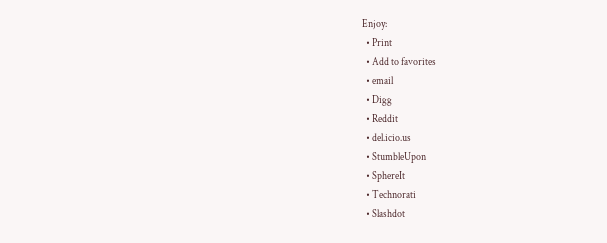Enjoy:
  • Print
  • Add to favorites
  • email
  • Digg
  • Reddit
  • del.icio.us
  • StumbleUpon
  • SphereIt
  • Technorati
  • Slashdot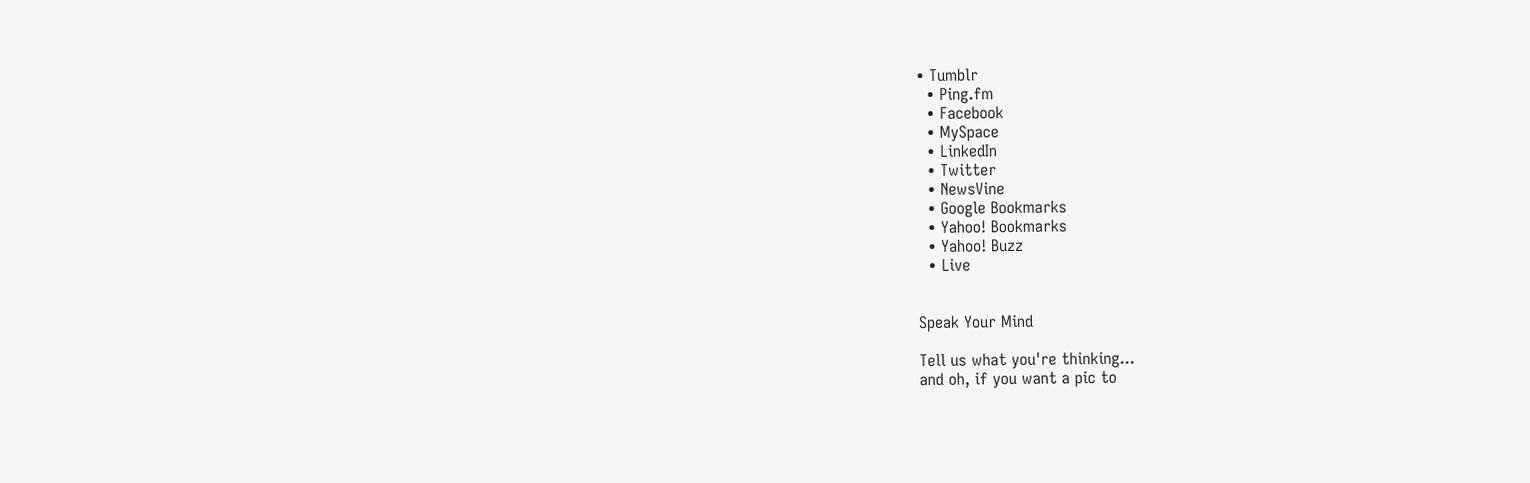• Tumblr
  • Ping.fm
  • Facebook
  • MySpace
  • LinkedIn
  • Twitter
  • NewsVine
  • Google Bookmarks
  • Yahoo! Bookmarks
  • Yahoo! Buzz
  • Live


Speak Your Mind

Tell us what you're thinking...
and oh, if you want a pic to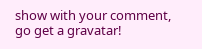show with your comment, go get a gravatar!